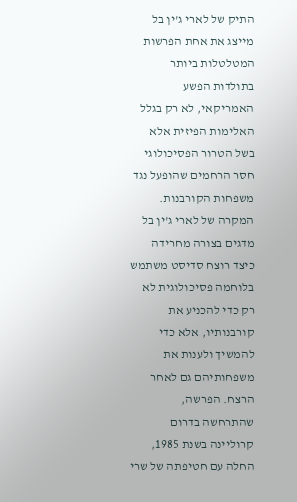התיק של לארי ג'ין בל מייצג את אחת הפרשות המטלטלות ביותר בתולדות הפשע האמריקאי, לא רק בגלל האלימות הפיזית אלא בשל הטרור הפסיכולוגי חסר הרחמים שהופעל נגד משפחות הקורבנות. המקרה של לארי ג'ין בל מדגים בצורה מחרידה כיצד רוצח סדיסט משתמש בלוחמה פסיכולוגית לא רק כדי להכניע את קורבנותיו, אלא כדי להמשיך ולענות את משפחותיהם גם לאחר הרצח. הפרשה, שהתרחשה בדרום קרוליינה בשנת 1985, החלה עם חטיפתה של שרי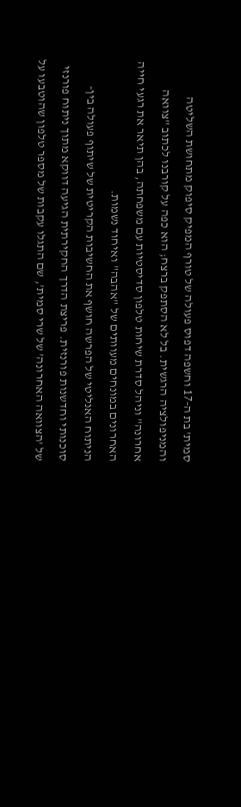סמית' בת ה-17 וחשפה דפוס פעולה של טורף המפיק סיפוק מתחושת השליטה והמניפולציה הרגשית. בל לא הסתפק ברצח; הוא כפה על קורבנו לכתוב "צוואה אחרונה" וניהל סדרת שיחות טלפון סדיסטיות עם משפחתה, בהן תיאר את רגעי חייה האחרונים במונחים מעוותים של "אהבה" ואיחוד נשמות.
הניתוח האנליטי של הפרשה חושף את החשיבות הקריטית של שיתוף פעולה בין-סוכנותי וחדשנות פורנזית. פריצת הדרך החקירתית הגיעה דווקא מתוך ניתוח פורנזי של 'הצוואה האחרונה' של שרי סמית', שם התגלו עקבות של מספר טלפון שהוטבעו על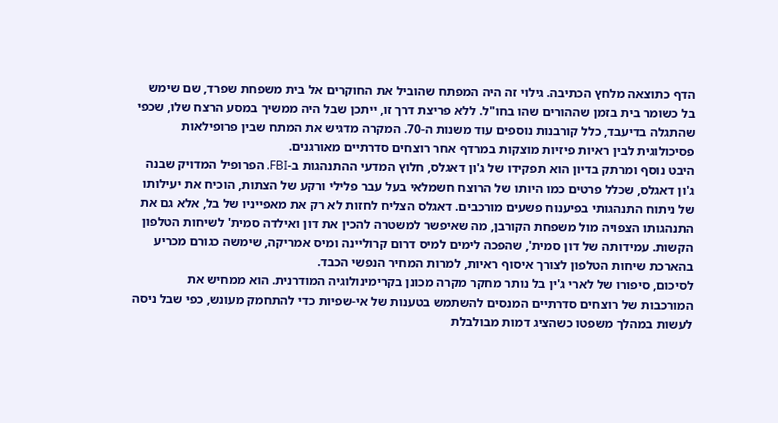הדף כתוצאה מלחץ הכתיבה. גילוי זה היה המפתח שהוביל את החוקרים אל בית משפחת שפרד, שם שימש בל כשומר בית בזמן שההורים שהו בחו"ל. ללא פריצת דרך זו, ייתכן שבל היה ממשיך במסע הרצח שלו, שכפי שהתגלה בדיעבד, כלל קורבנות נוספים עוד משנות ה-70. המקרה מדגיש את המתח שבין פרופילאות פסיכולוגית לבין ראיות פיזיות מוצקות במרדף אחר רוצחים סדרתיים מאורגנים.
היבט נוסף ומרתק בדיון הוא תפקידו של ג'ון דאגלס, חלוץ המדעי ההתנהגות ב-FBI. הפרופיל המדויק שבנה ג'ון דאגלס, שכלל פרטים כמו היותו של הרוצח חשמלאי בעל עבר פלילי ורקע של הצתות, הוכיח את יעילותו של ניתוח התנהגותי בפיענוח פשעים מורכבים. דאגלס הצליח לחזות לא רק את מאפייניו של בל, אלא גם את התנהגותו הצפויה מול משפחת הקורבן, מה שאיפשר למשטרה להכין את דון ואילדה סמית' לשיחות הטלפון הקשות. עמידותה של דון סמית', שהפכה לימים למיס דרום קרוליינה ומיס אמריקה, שימשה כגורם מכריע בהארכת שיחות הטלפון לצורך איסוף ראיות, למרות המחיר הנפשי הכבד.
לסיכום, סיפורו של לארי ג'ין בל נותר מחקר מקרה מכונן בקרימינולוגיה המודרנית. הוא ממחיש את המורכבות של רוצחים סדרתיים המנסים להשתמש בטענות של אי-שפיות כדי להתחמק מעונש, כפי שבל ניסה לעשות במהלך משפטו כשהציג דמות מבולבלת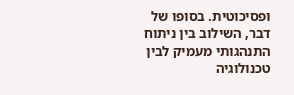ופסיכוטית. בסופו של דבר, השילוב בין ניתוח התנהגותי מעמיק לבין טכנולוגיה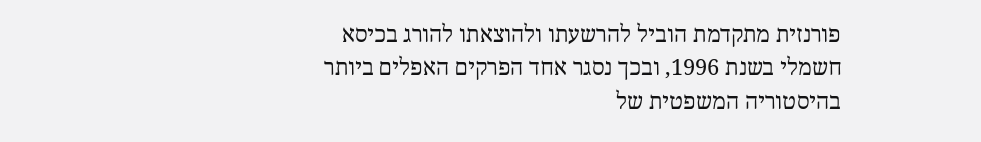פורנזית מתקדמת הוביל להרשעתו ולהוצאתו להורג בכיסא חשמלי בשנת 1996, ובכך נסגר אחד הפרקים האפלים ביותר בהיסטוריה המשפטית של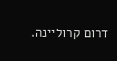דרום קרוליינה.